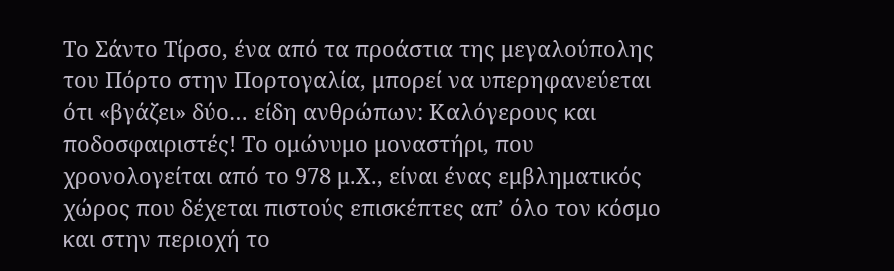Το Σάντο Τίρσο, ένα από τα προάστια της μεγαλούπολης του Πόρτο στην Πορτογαλία, μπορεί να υπερηφανεύεται ότι «βγάζει» δύο… είδη ανθρώπων: Καλόγερους και ποδοσφαιριστές! Το ομώνυμο μοναστήρι, που χρονολογείται από το 978 μ.Χ., είναι ένας εμβληματικός χώρος που δέχεται πιστούς επισκέπτες απ’ όλο τον κόσμο και στην περιοχή το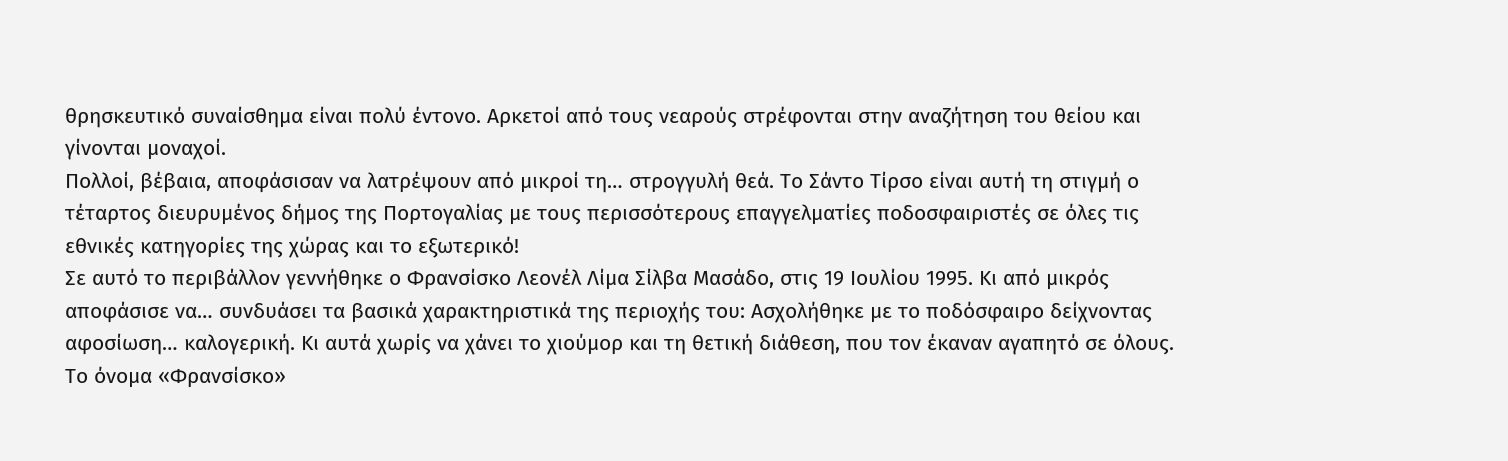θρησκευτικό συναίσθημα είναι πολύ έντονο. Αρκετοί από τους νεαρούς στρέφονται στην αναζήτηση του θείου και γίνονται μοναχοί.
Πολλοί, βέβαια, αποφάσισαν να λατρέψουν από μικροί τη… στρογγυλή θεά. Το Σάντο Τίρσο είναι αυτή τη στιγμή ο τέταρτος διευρυμένος δήμος της Πορτογαλίας με τους περισσότερους επαγγελματίες ποδοσφαιριστές σε όλες τις εθνικές κατηγορίες της χώρας και το εξωτερικό!
Σε αυτό το περιβάλλον γεννήθηκε ο Φρανσίσκο Λεονέλ Λίμα Σίλβα Μασάδο, στις 19 Ιουλίου 1995. Κι από μικρός αποφάσισε να… συνδυάσει τα βασικά χαρακτηριστικά της περιοχής του: Ασχολήθηκε με το ποδόσφαιρο δείχνοντας αφοσίωση… καλογερική. Κι αυτά χωρίς να χάνει το χιούμορ και τη θετική διάθεση, που τον έκαναν αγαπητό σε όλους.
Το όνομα «Φρανσίσκο»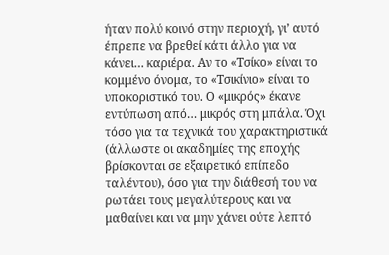ήταν πολύ κοινό στην περιοχή, γι’ αυτό έπρεπε να βρεθεί κάτι άλλο για να κάνει… καριέρα. Αν το «Τσίκο» είναι το κομμένο όνομα, το «Τσικίνιο» είναι το υποκοριστικό του. Ο «μικρός» έκανε εντύπωση από… μικρός στη μπάλα. Όχι τόσο για τα τεχνικά του χαρακτηριστικά (άλλωστε οι ακαδημίες της εποχής βρίσκονται σε εξαιρετικό επίπεδο ταλέντου), όσο για την διάθεσή του να ρωτάει τους μεγαλύτερους και να μαθαίνει και να μην χάνει ούτε λεπτό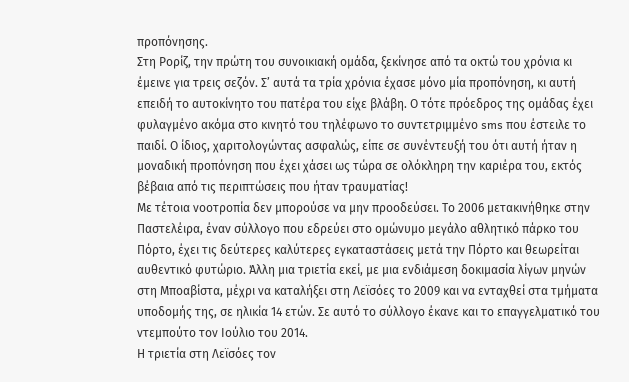προπόνησης.
Στη Ρορίζ, την πρώτη του συνοικιακή ομάδα, ξεκίνησε από τα οκτώ του χρόνια κι έμεινε για τρεις σεζόν. Σ’ αυτά τα τρία χρόνια έχασε μόνο μία προπόνηση, κι αυτή επειδή το αυτοκίνητο του πατέρα του είχε βλάβη. Ο τότε πρόεδρος της ομάδας έχει φυλαγμένο ακόμα στο κινητό του τηλέφωνο το συντετριμμένο sms που έστειλε το παιδί. Ο ίδιος, χαριτολογώντας ασφαλώς, είπε σε συνέντευξή του ότι αυτή ήταν η μοναδική προπόνηση που έχει χάσει ως τώρα σε ολόκληρη την καριέρα του, εκτός βέβαια από τις περιπτώσεις που ήταν τραυματίας!
Με τέτοια νοοτροπία δεν μπορούσε να μην προοδεύσει. Το 2006 μετακινήθηκε στην Παστελέιρα, έναν σύλλογο που εδρεύει στο ομώνυμο μεγάλο αθλητικό πάρκο του Πόρτο, έχει τις δεύτερες καλύτερες εγκαταστάσεις μετά την Πόρτο και θεωρείται αυθεντικό φυτώριο. Άλλη μια τριετία εκεί, με μια ενδιάμεση δοκιμασία λίγων μηνών στη Μποαβίστα, μέχρι να καταλήξει στη Λεϊσόες το 2009 και να ενταχθεί στα τμήματα υποδομής της, σε ηλικία 14 ετών. Σε αυτό το σύλλογο έκανε και το επαγγελματικό του ντεμπούτο τον Ιούλιο του 2014.
Η τριετία στη Λεϊσόες τον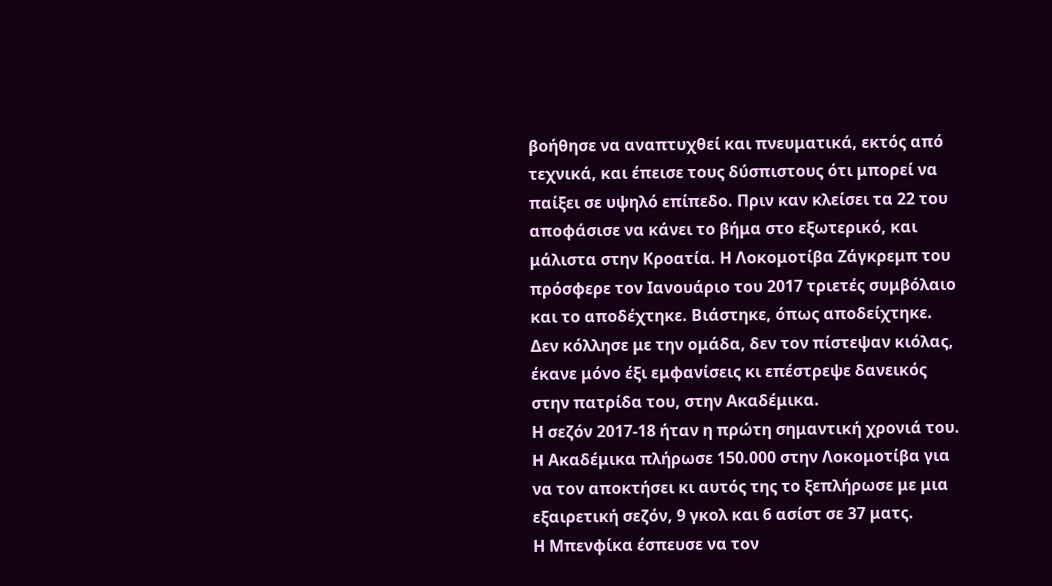βοήθησε να αναπτυχθεί και πνευματικά, εκτός από τεχνικά, και έπεισε τους δύσπιστους ότι μπορεί να παίξει σε υψηλό επίπεδο. Πριν καν κλείσει τα 22 του αποφάσισε να κάνει το βήμα στο εξωτερικό, και μάλιστα στην Κροατία. Η Λοκομοτίβα Ζάγκρεμπ του πρόσφερε τον Ιανουάριο του 2017 τριετές συμβόλαιο και το αποδέχτηκε. Βιάστηκε, όπως αποδείχτηκε. Δεν κόλλησε με την ομάδα, δεν τον πίστεψαν κιόλας, έκανε μόνο έξι εμφανίσεις κι επέστρεψε δανεικός στην πατρίδα του, στην Ακαδέμικα.
Η σεζόν 2017-18 ήταν η πρώτη σημαντική χρονιά του. H Ακαδέμικα πλήρωσε 150.000 στην Λοκομοτίβα για να τον αποκτήσει κι αυτός της το ξεπλήρωσε με μια εξαιρετική σεζόν, 9 γκολ και 6 ασίστ σε 37 ματς.
Η Μπενφίκα έσπευσε να τον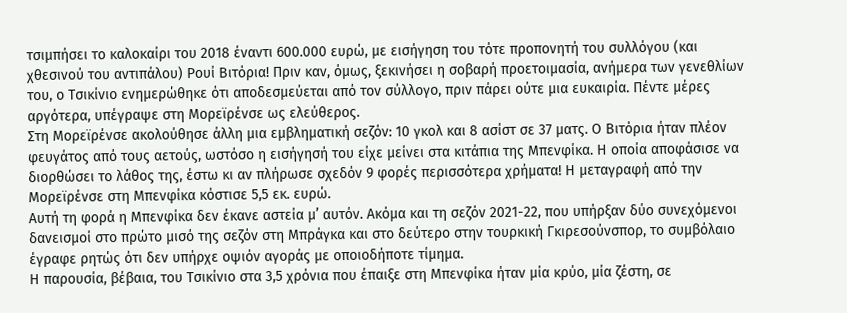τσιμπήσει το καλοκαίρι του 2018 έναντι 600.000 ευρώ, με εισήγηση του τότε προπονητή του συλλόγου (και χθεσινού του αντιπάλου) Ρουί Βιτόρια! Πριν καν, όμως, ξεκινήσει η σοβαρή προετοιμασία, ανήμερα των γενεθλίων του, ο Τσικίνιο ενημερώθηκε ότι αποδεσμεύεται από τον σύλλογο, πριν πάρει ούτε μια ευκαιρία. Πέντε μέρες αργότερα, υπέγραψε στη Μορεϊρένσε ως ελεύθερος.
Στη Μορεϊρένσε ακολούθησε άλλη μια εμβληματική σεζόν: 10 γκολ και 8 ασίστ σε 37 ματς. Ο Βιτόρια ήταν πλέον φευγάτος από τους αετούς, ωστόσο η εισήγησή του είχε μείνει στα κιτάπια της Μπενφίκα. Η οποία αποφάσισε να διορθώσει το λάθος της, έστω κι αν πλήρωσε σχεδόν 9 φορές περισσότερα χρήματα! Η μεταγραφή από την Μορεϊρένσε στη Μπενφίκα κόστισε 5,5 εκ. ευρώ.
Αυτή τη φορά η Μπενφίκα δεν έκανε αστεία μ’ αυτόν. Ακόμα και τη σεζόν 2021-22, που υπήρξαν δύο συνεχόμενοι δανεισμοί στο πρώτο μισό της σεζόν στη Μπράγκα και στο δεύτερο στην τουρκική Γκιρεσούνσπορ, το συμβόλαιο έγραφε ρητώς ότι δεν υπήρχε οψιόν αγοράς με οποιοδήποτε τίμημα.
Η παρουσία, βέβαια, του Τσικίνιο στα 3,5 χρόνια που έπαιξε στη Μπενφίκα ήταν μία κρύο, μία ζέστη, σε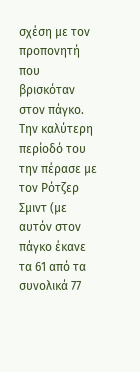σχέση με τον προπονητή που βρισκόταν στον πάγκο. Την καλύτερη περίοδό του την πέρασε με τον Ρότζερ Σμιντ (με αυτόν στον πάγκο έκανε τα 61 από τα συνολικά 77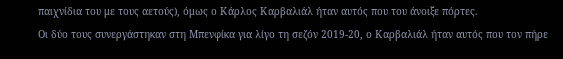παιχνίδια του με τους αετούς), όμως ο Κάρλος Καρβαλιάλ ήταν αυτός που του άνοιξε πόρτες.
Οι δύο τους συνεργάστηκαν στη Μπενφίκα για λίγο τη σεζόν 2019-20, ο Καρβαλιάλ ήταν αυτός που τον πήρε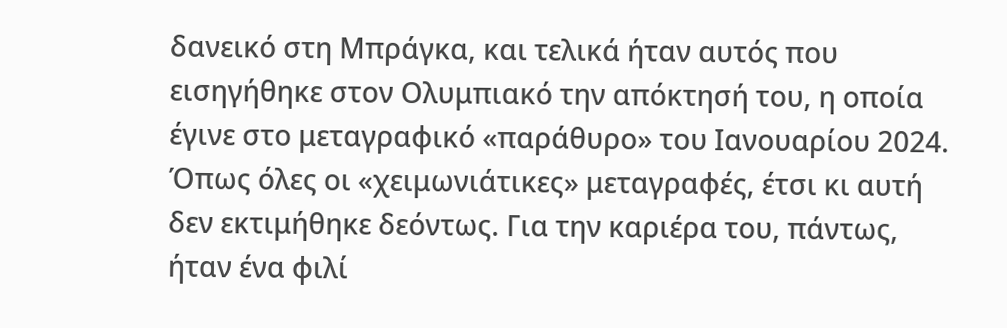δανεικό στη Μπράγκα, και τελικά ήταν αυτός που εισηγήθηκε στον Ολυμπιακό την απόκτησή του, η οποία έγινε στο μεταγραφικό «παράθυρο» του Ιανουαρίου 2024.
Όπως όλες οι «χειμωνιάτικες» μεταγραφές, έτσι κι αυτή δεν εκτιμήθηκε δεόντως. Για την καριέρα του, πάντως, ήταν ένα φιλί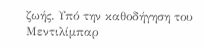ζωής. Υπό την καθοδήγηση του Μεντιλίμπαρ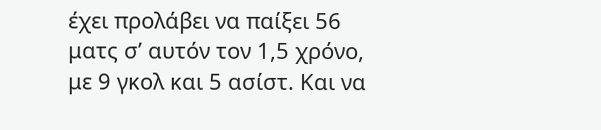έχει προλάβει να παίξει 56 ματς σ’ αυτόν τον 1,5 χρόνο, με 9 γκολ και 5 ασίστ. Και να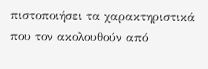πιστοποιήσει τα χαρακτηριστικά που τον ακολουθούν από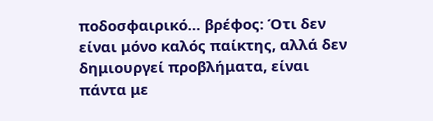ποδοσφαιρικό… βρέφος: Ότι δεν είναι μόνο καλός παίκτης, αλλά δεν δημιουργεί προβλήματα, είναι πάντα με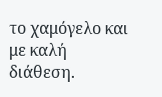το χαμόγελο και με καλή διάθεση.